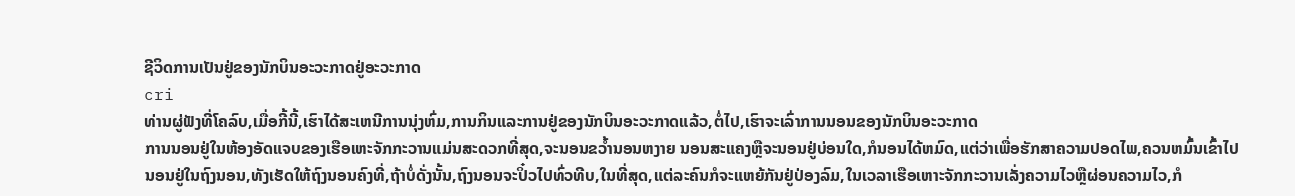ຊີວິດການເປັນຢູ່ຂອງນັກບິນອະວະກາດຢູ່ອະວະກາດ
cri
ທ່ານຜູ່ຟັງທີ່ໂຄລົບ,ເມື່ອກີ້ນີ້,ເຮົາໄດ້ສະເຫນີການນຸ່ງຫົ່ມ,ການກິນແລະການຢູ່ຂອງນັກບິນອະວະກາດແລ້ວ,ຕໍ່ໄປ,ເຮົາຈະເລົ່າການນອນຂອງນັກບິນອະວະກາດ
ການນອນຢູ່ໃນຫ້ອງອັດແຈບຂອງເຮືອເຫະຈັກກະວານແມ່ນສະດວກທີ່ສຸດ,ຈະນອນຂວ້ຳນອນຫງາຍ ນອນສະແຄງຫຼືຈະນອນຢູ່ບ່ອນໃດ,ກໍນອນໄດ້ຫມົດ,ແຕ່ວ່າເພື່ອຮັກສາຄວາມປອດໄພ,ຄວນຫມົ້ນເຂົ້າໄປນອນຢູ່ໃນຖົງນອນ,ທັງເຮັດໃຫ້ຖົງນອນຄົງທີ່,ຖ້າບໍ່ດັ່ງນັ້ນ,ຖົງນອນຈະປິ໋ວໄປທົ່ວທີບ,ໃນທີ່ສຸດ,ແຕ່ລະຄົນກໍຈະແຫຍ້ກັນຢູ່ປ່ອງລົມ,ໃນເວລາເຮືອເຫາະຈັກກະວານເລັ່ງຄວາມໄວຫຼືຜ່ອນຄວາມໄວ,ກໍ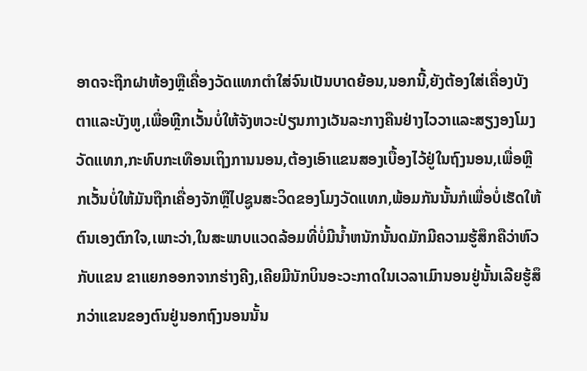ອາດຈະຖືກຝາຫ້ອງຫຼືເຄື່ອງວັດແທກຕຳໃສ່ຈົນເປັນບາດຍ້ອນ,ນອກນີ້,ຍັງຕ້ອງໃສ່ເຄື່ອງບັງຕາແລະບັງຫູ,ເພື່ອຫຼີກເວັ້ນບໍ່ໃຫ້ຈັງຫວະປ່ຽນກາງເວັນລະກາງຄືນຢ່າງໄວວາແລະສຽງອງໂມງວັດແທກ,ກະທົບກະເທືອນເຖິງການນອນ,ຕ້ອງເອົາແຂນສອງເບື້ອງໄວ້ຢູ່ໃນຖົງນອນ,ເພື່ອຫຼີກເວັ້ນບໍ່ໃຫ້ມັນຖືກເຄື່ອງຈັກຫຼືໄປຊູນສະວິດຂອງໂມງວັດແທກ,ພ້ອມກັນນັ້ນກໍເພື່ອບໍ່ເຮັດໃຫ້ຕົນເອງຕົກໃຈ,ເພາະວ່າ,ໃນສະພາບແວດລ້ອມທີ່ບໍ່ມີນ້ຳຫນັກນັ້ນດມັກມີຄວາມຮູ້ສຶກຄືວ່າຫົວກັບແຂນ ຂາແຍກອອກຈາກຮ່າງຄີງ,ເຄີຍມີນັກບິນອະວະກາດໃນເວລາເມົານອນຢູ່ນັ້ນເລີຍຮູ້ສຶກວ່າແຂນຂອງຕົນຢູ່ນອກຖົງນອນນັ້ນ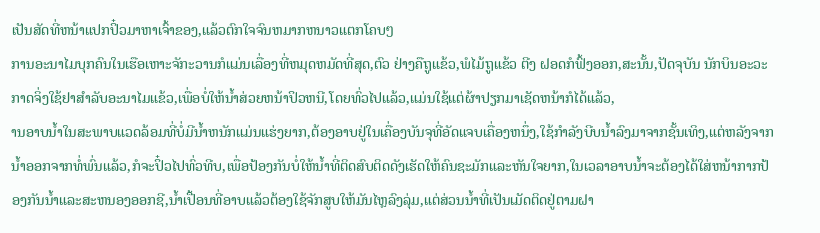ເປັນສັດທີ່ຫນ້າແປກປິ໋ວມາຫາເຈົ້າຂອງ,ແລ້ວຕົກໃຈຈົນຫມາກຫນາວແຕກໂຄບໆ
ການອະນາໄມບຸກຄົນໃນເຮືອເຫາະຈັກະວານກໍແມ່ນເລື່ອງທີ່ຫມຸດຫມັດທີ່ສຸດ,ຕົວ ຢ່າງຄືຖູແຂ້ວ,ພໍໄມ້ຖູແຂ້ວ ຕີງ ຝອດກໍຟົ້ງອອກ,ສະນັ້ນ,ປັດຈຸບັນ ນັກບິນອະວະກາດຈິ່ງໃຊ້ຢາສຳລັບອະນາໄມແຂ້ວ,ເພື່ອບໍ່ໃຫ້ນ້ຳສ່ວຍຫນ້າປິວຫນີ,ໂດຍທົ່ວໄປແລ້ວ,ແມ່ນໃຊ້ແຕ່ຜ້າປຽກມາເຊັດຫນ້າກໍໄດ້ແລ້ວ,
ານອາບນ້ຳໃນສະພາບແວດລ້ອມທີ່ບໍ່ມີນ້ຳຫນັກແມ່ນແຮ່ງຍາກ,ຕ້ອງອາບຢູ່ໃນເຄື່ອງບັນຈຸທີ່ອັດແຈບເຄື່ອງຫນຶ່ງ,ໃຊ້ກຳລັງບີບນ້ຳລົງມາຈາກຊັ້ນເທິງ,ແຕ່ຫລັງຈາກນ້ຳອອກຈາກທໍ່ພົ່ນແລ້ວ,ກໍຈະປິ໋ວໄປທົ່ວທີບ,ເພື່ອປ້ອງກັນບໍ່ໃຫ້ນ້ຳທີ່ຕິດສົບຕິດດັງເຮັດໃຫ້ຄົນຊະມັກແລະຫັນໃຈຍາກ,ໃນເວລາອາບນ້ຳຈະຕ້ອງໄດ້ໃສ່ຫນ້າກາກປ້ອງກັນນ້ຳແລະສະຫນອງອອກຊີ,ນ້ຳເປື້ອນທີ່ອາບແລ້ວຕ້ອງໃຊ້ຈັກສູບໃຫ້ມັນໄຫຼລົງລຸ່ມ,ແຕ່ສ່ວນນ້ຳທີ່ເປັນເມັດຕິດຢູ່ຕາມຝາ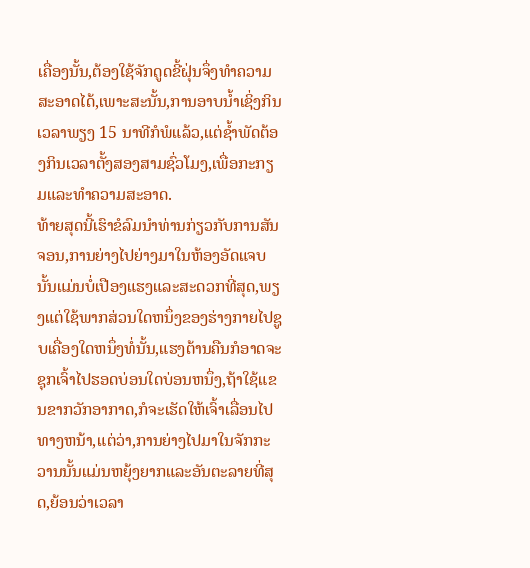ເຄື່ອງນັ້ນ,ຕ້ອງໃຊ້ຈັກດູດຂີ້ຝຸ່ນຈຶ່ງທຳຄວາມສະອາດໄດ້,ເພາະສະນັ້ນ,ການອາບນ້ຳເຊິ່ງກິນເວລາພຽງ 15 ນາທີກໍພໍແລ້ວ,ແຕ່ຊ້ຳພັດຕ້ອງກິນເວລາຕັ້ງສອງສາມຊົ່ວໂມງ,ເພື່ອກະກຽມແລະທຳຄວາມສະອາດ.
ທ້າຍສຸດນີ້ເຮົາຂໍລົມນຳທ່ານກ່ຽວກັບການສັນຈອນ,ການຍ່າງໄປຍ່າງມາໃນຫ້ອງອັດແຈບນັ້ນແມ່ນບໍ່ເປືອງແຮງແລະສະດວກທີ່ສຸດ,ພຽງແຕ່ໃຊ້ພາກສ່ວນໃດຫນຶ່ງຂອງຮ່າງກາຍໄປຊູບເຄື່ອງໃດຫນຶ່ງທໍ່ນັ້ນ,ແຮງຕ້ານຄືນກໍອາດຈະຊຸກເຈົ້າໄປຮອດບ່ອນໃດບ່ອນຫນຶ່ງ,ຖ້າໃຊ້ແຂນຂາກວັກອາກາດ,ກໍຈະເຮັດໃຫ້ເຈົ້າເລື່ອນໄປທາງຫນ້າ,ແຕ່ວ່າ,ການຍ່າງໄປມາໃນຈັກກະວານນັ້ນແມ່ນຫຍຸ້ງຍາກແລະອັນຕະລາຍທີ່ສຸດ,ຍ້ອນວ່າເວລາ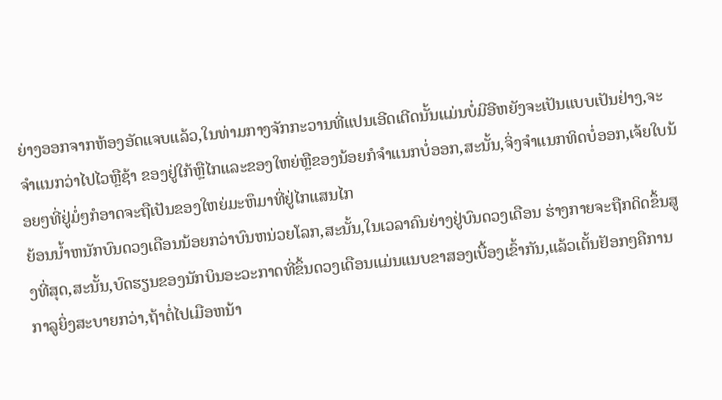ຍ່າງອອກຈາກຫ້ອງອັດແຈບແລ້ວ,ໃນທ່າມກາງຈັກກະວານທີ່ແປນເອີດເຕີດນັ້ນແມ່ນບໍ່ມີອີຫຍັງຈະເປັນແບບເປັນຢ່າງ,ຈະຈຳແນກວ່າໄປໄວຫຼືຊ້າ ຂອງຢູ່ໃກ້ຫຼືໄກແລະຂອງໃຫຍ່ຫຼືຂອງນ້ອຍກໍຈຳແນກບໍ່ອອກ,ສະນັ້ນ,ຈິ່ງຈຳແນກທິດບໍ່ອອກ,ເຈ້ຍໃບນ້ອຍໆທີ່ຢູ່ມໍ່ໆກໍອາດຈະຖືເປັນຂອງໃຫຍ່ມະຫຶມາທີ່ຢູ່ໄກແສນໄກ
ຍ້ອນນ້ຳຫນັກບົນດວງເດືອນນ້ອຍກວ່າບົນຫນ່ວຍໂລກ,ສະນັ້ນ,ໃນເວລາຄົນຍ່າງຢູ່ບົນດວງເດືອນ ຮ່າງກາຍຈະຖືກດິດຂຶ້ນສູງທີ່ສຸດ,ສະນັ້ນ,ບົດຮຽນຂອງນັກບິນອະວະກາດທີ່ຂຶ້ນດວງເດືອນແມ່ນແນບຂາສອງເບື້ອງເຂົ້າກັນ,ແລ້ວເຕັ້ນຢັອກໆຄືການກາລູຍິ່ງສະບາຍກວ່າ,ຖ້າຕໍ່ໄປເມືອຫນ້າ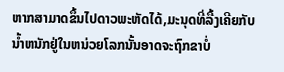ຫາກສາມາດຂຶ້ນໄປດາວພະຫັດໄດ້,ມະນຸດທີ່ລື້ງເຄີຍກັບນ້ຳຫນັກຢູ່ໃນຫນ່ວຍໂລກນັ້ນອາດຈະຖົກຂາບໍ່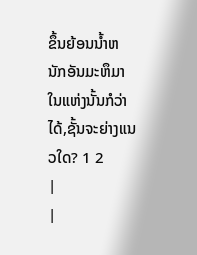ຂຶ້ນຍ້ອນນ້ຳຫນັກອັນມະຫຶມາໃນແຫ່ງນັ້ນກໍວ່າໄດ້,ຊັ້ນຈະຍ່າງແນວໃດ? 1 2
|
|